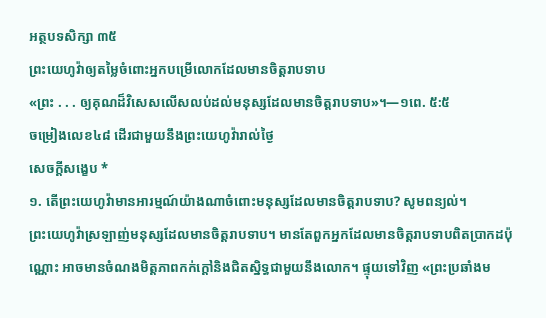អត្ថបទសិក្សា ៣៥
ព្រះយេហូវ៉ាឲ្យតម្លៃចំពោះអ្នកបម្រើលោកដែលមានចិត្តរាបទាប
«ព្រះ . . . ឲ្យគុណដ៏វិសេសលើសលប់ដល់មនុស្សដែលមានចិត្តរាបទាប»។—១ពេ. ៥:៥
ចម្រៀងលេខ៤៨ ដើរជាមួយនឹងព្រះយេហូវ៉ារាល់ថ្ងៃ
សេចក្ដីសង្ខេប *
១. តើព្រះយេហូវ៉ាមានអារម្មណ៍យ៉ាងណាចំពោះមនុស្សដែលមានចិត្តរាបទាប? សូមពន្យល់។
ព្រះយេហូវ៉ាស្រឡាញ់មនុស្សដែលមានចិត្តរាបទាប។ មានតែពួកអ្នកដែលមានចិត្តរាបទាបពិតប្រាកដប៉ុណ្ណោះ អាចមានចំណងមិត្តភាពកក់ក្ដៅនិងជិតស្និទ្ធជាមួយនឹងលោក។ ផ្ទុយទៅវិញ «ព្រះប្រឆាំងម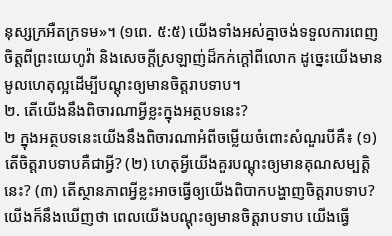នុស្សក្រអឺតក្រទម»។ (១ពេ. ៥:៥) យើងទាំងអស់គ្នាចង់ទទួលការពេញចិត្តពីព្រះយេហូវ៉ា និងសេចក្ដីស្រឡាញ់ដ៏កក់ក្ដៅពីលោក ដូច្នេះយើងមានមូលហេតុល្អដើម្បីបណ្ដុះឲ្យមានចិត្តរាបទាប។
២. តើយើងនឹងពិចារណាអ្វីខ្លះក្នុងអត្ថបទនេះ?
២ ក្នុងអត្ថបទនេះយើងនឹងពិចារណាអំពីចម្លើយចំពោះសំណួរបីគឺ៖ (១) តើចិត្តរាបទាបគឺជាអ្វី? (២) ហេតុអ្វីយើងគួរបណ្ដុះឲ្យមានគុណសម្បត្ដិនេះ? (៣) តើស្ថានភាពអ្វីខ្លះអាចធ្វើឲ្យយើងពិបាកបង្ហាញចិត្តរាបទាប? យើងក៏នឹងឃើញថា ពេលយើងបណ្ដុះឲ្យមានចិត្តរាបទាប យើងធ្វើ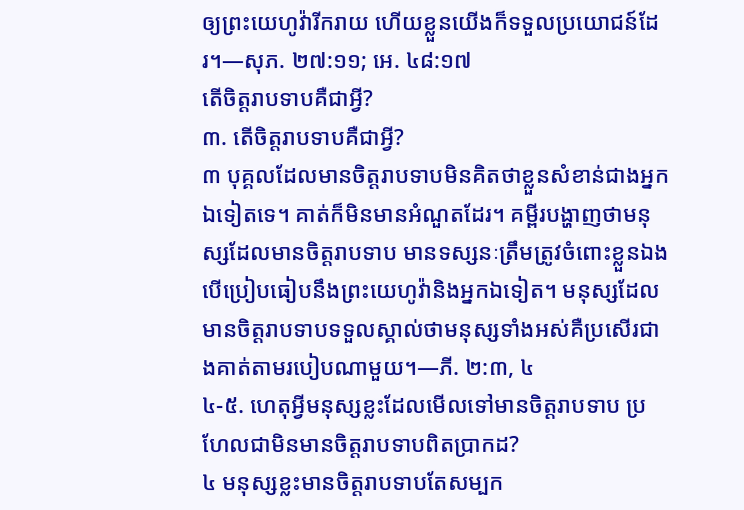ឲ្យព្រះយេហូវ៉ារីករាយ ហើយខ្លួនយើងក៏ទទួលប្រយោជន៍ដែរ។—សុភ. ២៧:១១; អេ. ៤៨:១៧
តើចិត្តរាបទាបគឺជាអ្វី?
៣. តើចិត្តរាបទាបគឺជាអ្វី?
៣ បុគ្គលដែលមានចិត្តរាបទាបមិនគិតថាខ្លួនសំខាន់ជាងអ្នកឯទៀតទេ។ គាត់ក៏មិនមានអំណួតដែរ។ គម្ពីរបង្ហាញថាមនុស្សដែលមានចិត្តរាបទាប មានទស្សនៈត្រឹមត្រូវចំពោះខ្លួនឯងបើប្រៀបធៀបនឹងព្រះយេហូវ៉ានិងអ្នកឯទៀត។ មនុស្សដែលមានចិត្តរាបទាបទទួលស្គាល់ថាមនុស្សទាំងអស់គឺប្រសើរជាងគាត់តាមរបៀបណាមួយ។—ភី. ២:៣, ៤
៤-៥. ហេតុអ្វីមនុស្សខ្លះដែលមើលទៅមានចិត្តរាបទាប ប្រហែលជាមិនមានចិត្តរាបទាបពិតប្រាកដ?
៤ មនុស្សខ្លះមានចិត្តរាបទាបតែសម្បក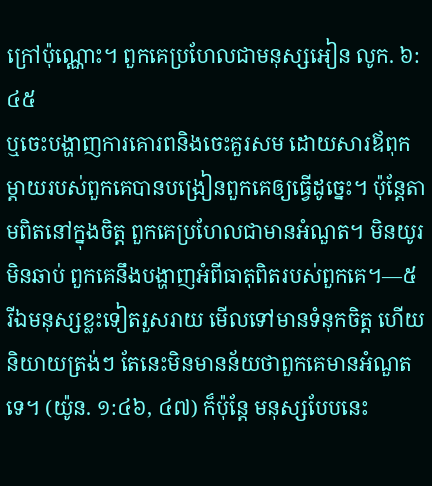ក្រៅប៉ុណ្ណោះ។ ពួកគេប្រហែលជាមនុស្សអៀន លូក. ៦:៤៥
ឬចេះបង្ហាញការគោរពនិងចេះគួរសម ដោយសារឪពុកម្ដាយរបស់ពួកគេបានបង្រៀនពួកគេឲ្យធ្វើដូច្នេះ។ ប៉ុន្តែតាមពិតនៅក្នុងចិត្ត ពួកគេប្រហែលជាមានអំណួត។ មិនយូរមិនឆាប់ ពួកគេនឹងបង្ហាញអំពីធាតុពិតរបស់ពួកគេ។—៥ រីឯមនុស្សខ្លះទៀតរួសរាយ មើលទៅមានទំនុកចិត្ត ហើយនិយាយត្រង់ៗ តែនេះមិនមានន័យថាពួកគេមានអំណួតទេ។ (យ៉ូន. ១:៤៦, ៤៧) ក៏ប៉ុន្តែ មនុស្សបែបនេះ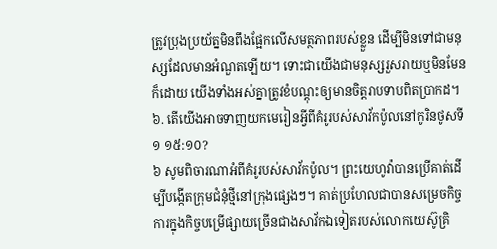ត្រូវប្រុងប្រយ័ត្នមិនពឹងផ្អែកលើសមត្ថភាពរបស់ខ្លួន ដើម្បីមិនទៅជាមនុស្សដែលមានអំណួតឡើយ។ ទោះជាយើងជាមនុស្សរួសរាយឬមិនមែនក៏ដោយ យើងទាំងអស់គ្នាត្រូវខំបណ្ដុះឲ្យមានចិត្តរាបទាបពិតប្រាកដ។
៦. តើយើងអាចទាញយកមេរៀនអ្វីពីគំរូរបស់សាវ័កប៉ូលនៅកូរិនថូសទី១ ១៥:១០?
៦ សូមពិចារណាអំពីគំរូរបស់សាវ័កប៉ូល។ ព្រះយេហូវ៉ាបានប្រើគាត់ដើម្បីបង្កើតក្រុមជំនុំថ្មីនៅក្រុងផ្សេងៗ។ គាត់ប្រហែលជាបានសម្រេចកិច្ចការក្នុងកិច្ចបម្រើផ្សាយច្រើនជាងសាវ័កឯទៀតរបស់លោកយេស៊ូគ្រិ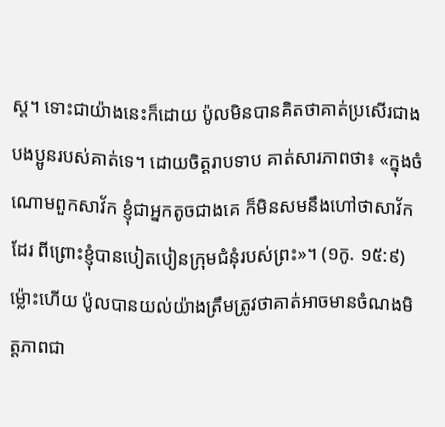ស្ត។ ទោះជាយ៉ាងនេះក៏ដោយ ប៉ូលមិនបានគិតថាគាត់ប្រសើរជាងបងប្អូនរបស់គាត់ទេ។ ដោយចិត្តរាបទាប គាត់សារភាពថា៖ «ក្នុងចំណោមពួកសាវ័ក ខ្ញុំជាអ្នកតូចជាងគេ ក៏មិនសមនឹងហៅថាសាវ័កដែរ ពីព្រោះខ្ញុំបានបៀតបៀនក្រុមជំនុំរបស់ព្រះ»។ (១កូ. ១៥:៩) ម្ល៉ោះហើយ ប៉ូលបានយល់យ៉ាងត្រឹមត្រូវថាគាត់អាចមានចំណងមិត្តភាពជា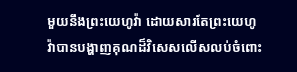មួយនឹងព្រះយេហូវ៉ា ដោយសារតែព្រះយេហូវ៉ាបានបង្ហាញគុណដ៏វិសេសលើសលប់ចំពោះ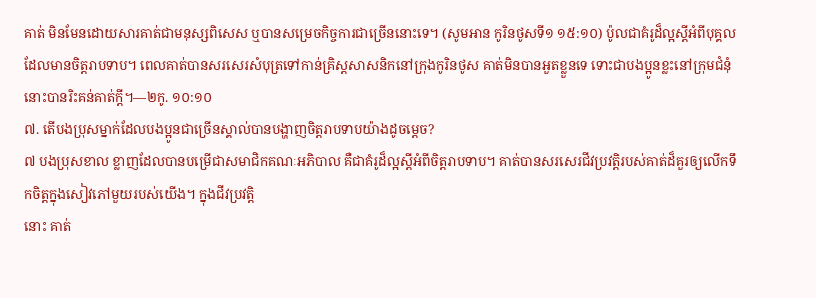គាត់ មិនមែនដោយសារគាត់ជាមនុស្សពិសេស ឬបានសម្រេចកិច្ចការជាច្រើននោះទេ។ (សូមអាន កូរិនថូសទី១ ១៥:១០) ប៉ូលជាគំរូដ៏ល្អស្តីអំពីបុគ្គលដែលមានចិត្តរាបទាប។ ពេលគាត់បានសរសេរសំបុត្រទៅកាន់គ្រិស្តសាសនិកនៅក្រុងកូរិនថូស គាត់មិនបានអួតខ្លួនទេ ទោះជាបងប្អូនខ្លះនៅក្រុមជំនុំនោះបានរិះគន់គាត់ក្ដី។—២កូ. ១០:១០
៧. តើបងប្រុសម្នាក់ដែលបងប្អូនជាច្រើនស្គាល់បានបង្ហាញចិត្តរាបទាបយ៉ាងដូចម្ដេច?
៧ បងប្រុសខាល ខ្លាញដែលបានបម្រើជាសមាជិកគណៈអភិបាល គឺជាគំរូដ៏ល្អស្តីអំពីចិត្តរាបទាប។ គាត់បានសរសេរជីវប្រវត្ដិរបស់គាត់ដ៏គួរឲ្យលើកទឹកចិត្តក្នុងសៀវភៅមួយរបស់យើង។ ក្នុងជីវប្រវត្ដិ
នោះ គាត់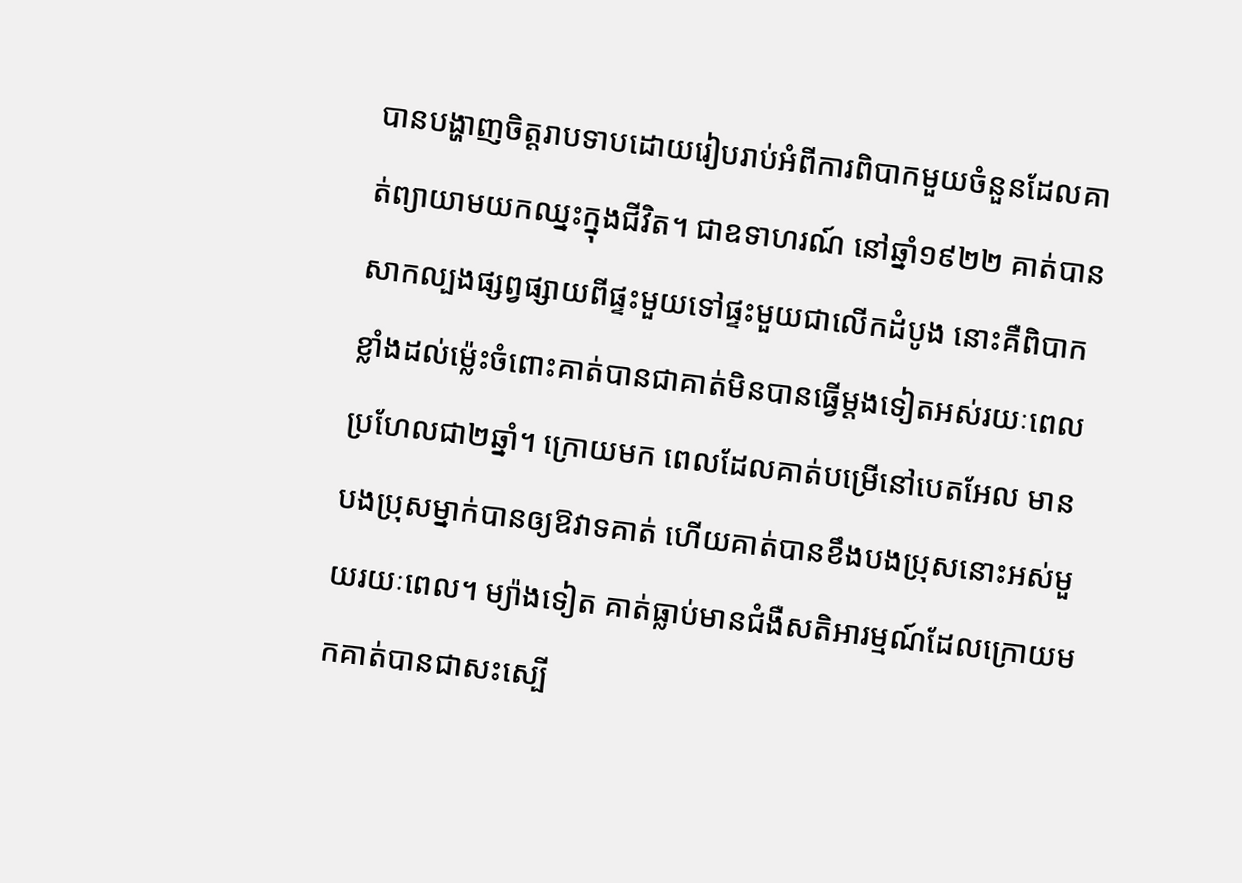បានបង្ហាញចិត្តរាបទាបដោយរៀបរាប់អំពីការពិបាកមួយចំនួនដែលគាត់ព្យាយាមយកឈ្នះក្នុងជីវិត។ ជាឧទាហរណ៍ នៅឆ្នាំ១៩២២ គាត់បានសាកល្បងផ្សព្វផ្សាយពីផ្ទះមួយទៅផ្ទះមួយជាលើកដំបូង នោះគឺពិបាកខ្លាំងដល់ម្ល៉េះចំពោះគាត់បានជាគាត់មិនបានធ្វើម្ដងទៀតអស់រយៈពេលប្រហែលជា២ឆ្នាំ។ ក្រោយមក ពេលដែលគាត់បម្រើនៅបេតអែល មានបងប្រុសម្នាក់បានឲ្យឱវាទគាត់ ហើយគាត់បានខឹងបងប្រុសនោះអស់មួយរយៈពេល។ ម្យ៉ាងទៀត គាត់ធ្លាប់មានជំងឺសតិអារម្មណ៍ដែលក្រោយមកគាត់បានជាសះស្បើ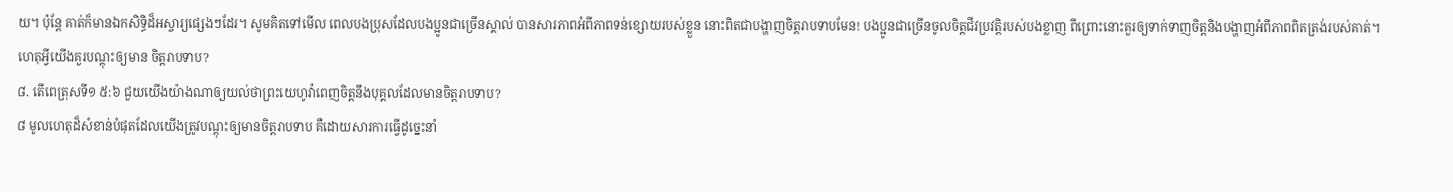យ។ ប៉ុន្តែ គាត់ក៏មានឯកសិទ្ធិដ៏អស្ចារ្យផ្សេងៗដែរ។ សូមគិតទៅមើល ពេលបងប្រុសដែលបងប្អូនជាច្រើនស្គាល់ បានសារភាពអំពីភាពទន់ខ្សោយរបស់ខ្លួន នោះពិតជាបង្ហាញចិត្តរាបទាបមែន! បងប្អូនជាច្រើនចូលចិត្តជីវប្រវត្ដិរបស់បងខ្លាញ ពីព្រោះនោះគួរឲ្យទាក់ទាញចិត្តនិងបង្ហាញអំពីភាពពិតត្រង់របស់គាត់។ហេតុអ្វីយើងគួរបណ្ដុះឲ្យមាន ចិត្តរាបទាប?
៨. តើពេត្រុសទី១ ៥:៦ ជួយយើងយ៉ាងណាឲ្យយល់ថាព្រះយេហូវ៉ាពេញចិត្តនឹងបុគ្គលដែលមានចិត្តរាបទាប?
៨ មូលហេតុដ៏សំខាន់បំផុតដែលយើងត្រូវបណ្ដុះឲ្យមានចិត្តរាបទាប គឺដោយសារការធ្វើដូច្នេះនាំ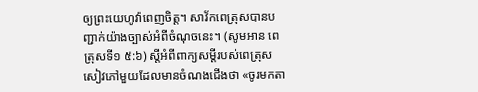ឲ្យព្រះយេហូវ៉ាពេញចិត្ត។ សាវ័កពេត្រុសបានបញ្ជាក់យ៉ាងច្បាស់អំពីចំណុចនេះ។ (សូមអាន ពេត្រុសទី១ ៥:៦) ស្តីអំពីពាក្យសម្ដីរបស់ពេត្រុស សៀវភៅមួយដែលមានចំណងជើងថា «ចូរមកតា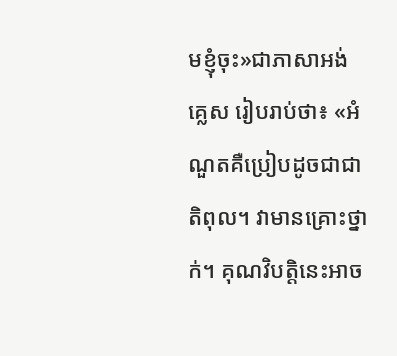មខ្ញុំចុះ»ជាភាសាអង់គ្លេស រៀបរាប់ថា៖ «អំណួតគឺប្រៀបដូចជាជាតិពុល។ វាមានគ្រោះថ្នាក់។ គុណវិបត្ដិនេះអាច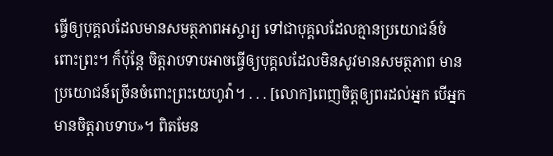ធ្វើឲ្យបុគ្គលដែលមានសមត្ថភាពអស្ចារ្យ ទៅជាបុគ្គលដែលគ្មានប្រយោជន៍ចំពោះព្រះ។ ក៏ប៉ុន្តែ ចិត្តរាបទាបអាចធ្វើឲ្យបុគ្គលដែលមិនសូវមានសមត្ថភាព មានប្រយោជន៍ច្រើនចំពោះព្រះយេហូវ៉ា។ . . . [លោក]ពេញចិត្តឲ្យពរដល់អ្នក បើអ្នកមានចិត្តរាបទាប»។ ពិតមែន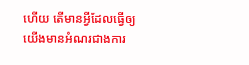ហើយ តើមានអ្វីដែលធ្វើឲ្យយើងមានអំណរជាងការ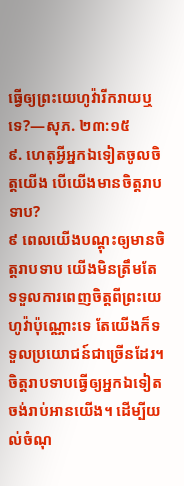ធ្វើឲ្យព្រះយេហូវ៉ារីករាយឬទេ?—សុភ. ២៣:១៥
៩. ហេតុអ្វីអ្នកឯទៀតចូលចិត្តយើង បើយើងមានចិត្តរាបទាប?
៩ ពេលយើងបណ្ដុះឲ្យមានចិត្តរាបទាប យើងមិនត្រឹមតែទទួលការពេញចិត្តពីព្រះយេហូវ៉ាប៉ុណ្ណោះទេ តែយើងក៏ទទួលប្រយោជន៍ជាច្រើនដែរ។ ចិត្តរាបទាបធ្វើឲ្យអ្នកឯទៀតចង់រាប់អានយើង។ ដើម្បីយល់ចំណុ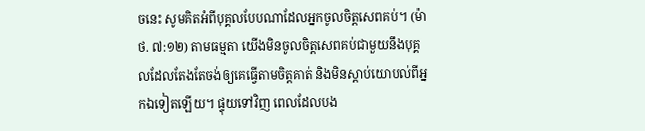ចនេះ សូមគិតអំពីបុគ្គលបែបណាដែលអ្នកចូលចិត្តសេពគប់។ (ម៉ាថ. ៧:១២) តាមធម្មតា យើងមិនចូលចិត្តសេពគប់ជាមួយនឹងបុគ្គលដែលតែងតែចង់ឲ្យគេធ្វើតាមចិត្តគាត់ និងមិនស្ដាប់យោបល់ពីអ្នកឯទៀតឡើយ។ ផ្ទុយទៅវិញ ពេលដែលបង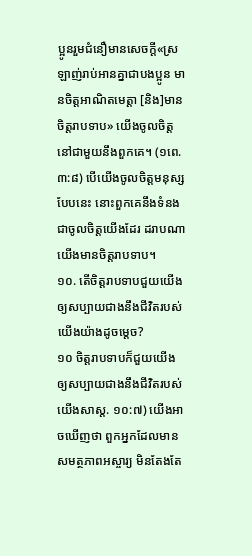ប្អូនរួមជំនឿមានសេចក្ដី«ស្រឡាញ់រាប់អានគ្នាជាបងប្អូន មានចិត្តអាណិតមេត្ដា [និង]មានចិត្តរាបទាប» យើងចូលចិត្តនៅជាមួយនឹងពួកគេ។ (១ពេ. ៣:៨) បើយើងចូលចិត្តមនុស្សបែបនេះ នោះពួកគេនឹងទំនងជាចូលចិត្តយើងដែរ ដរាបណាយើងមានចិត្តរាបទាប។
១០. តើចិត្តរាបទាបជួយយើងឲ្យសប្បាយជាងនឹងជីវិតរបស់យើងយ៉ាងដូចម្ដេច?
១០ ចិត្តរាបទាបក៏ជួយយើងឲ្យសប្បាយជាងនឹងជីវិតរបស់យើងសាស្ដ. ១០:៧) យើងអាចឃើញថា ពួកអ្នកដែលមានសមត្ថភាពអស្ចារ្យ មិនតែងតែ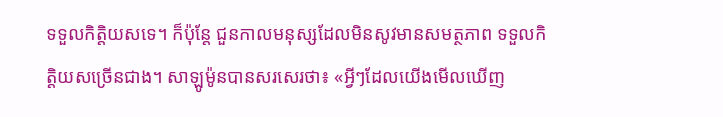ទទួលកិត្ដិយសទេ។ ក៏ប៉ុន្តែ ជួនកាលមនុស្សដែលមិនសូវមានសមត្ថភាព ទទួលកិត្ដិយសច្រើនជាង។ សាឡូម៉ូនបានសរសេរថា៖ «អ្វីៗដែលយើងមើលឃើញ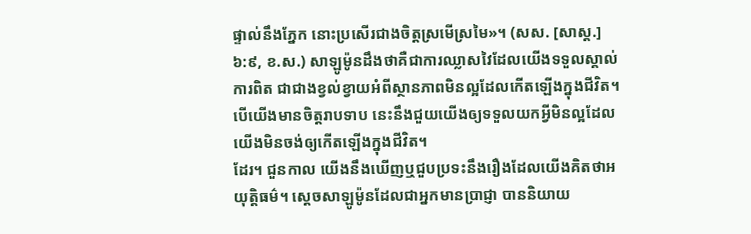ផ្ទាល់នឹងភ្នែក នោះប្រសើរជាងចិត្តស្រមើស្រមៃ»។ (សស. [សាស្ត.] ៦:៩, ខ.ស.) សាឡូម៉ូនដឹងថាគឺជាការឈ្លាសវៃដែលយើងទទួលស្គាល់ការពិត ជាជាងខ្វល់ខ្វាយអំពីស្ថានភាពមិនល្អដែលកើតឡើងក្នុងជីវិត។ បើយើងមានចិត្តរាបទាប នេះនឹងជួយយើងឲ្យទទួលយកអ្វីមិនល្អដែលយើងមិនចង់ឲ្យកើតឡើងក្នុងជីវិត។
ដែរ។ ជួនកាល យើងនឹងឃើញឬជួបប្រទះនឹងរឿងដែលយើងគិតថាអយុត្ដិធម៌។ ស្តេចសាឡូម៉ូនដែលជាអ្នកមានប្រាជ្ញា បាននិយាយ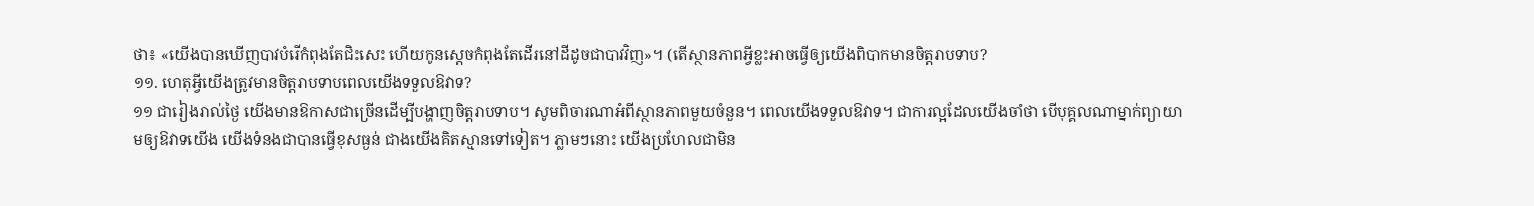ថា៖ «យើងបានឃើញបាវបំរើកំពុងតែជិះសេះ ហើយកូនស្តេចកំពុងតែដើរនៅដីដូចជាបាវវិញ»។ (តើស្ថានភាពអ្វីខ្លះអាចធ្វើឲ្យយើងពិបាកមានចិត្តរាបទាប?
១១. ហេតុអ្វីយើងត្រូវមានចិត្តរាបទាបពេលយើងទទួលឱវាទ?
១១ ជារៀងរាល់ថ្ងៃ យើងមានឱកាសជាច្រើនដើម្បីបង្ហាញចិត្តរាបទាប។ សូមពិចារណាអំពីស្ថានភាពមួយចំនួន។ ពេលយើងទទួលឱវាទ។ ជាការល្អដែលយើងចាំថា បើបុគ្គលណាម្នាក់ព្យាយាមឲ្យឱវាទយើង យើងទំនងជាបានធ្វើខុសធ្ងន់ ជាងយើងគិតស្មានទៅទៀត។ ភ្លាមៗនោះ យើងប្រហែលជាមិន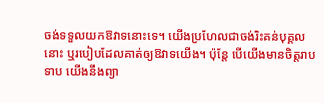ចង់ទទួលយកឱវាទនោះទេ។ យើងប្រហែលជាចង់រិះគន់បុគ្គលនោះ ឬរបៀបដែលគាត់ឲ្យឱវាទយើង។ ប៉ុន្តែ បើយើងមានចិត្តរាបទាប យើងនឹងព្យា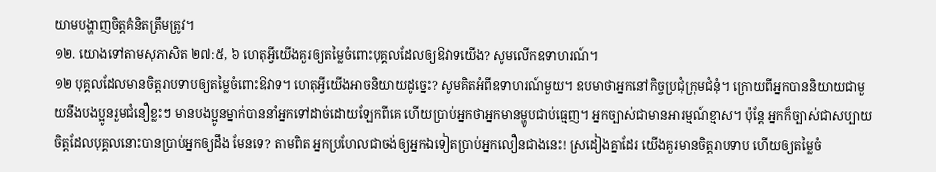យាមបង្ហាញចិត្តគំនិតត្រឹមត្រូវ។
១២. យោងទៅតាមសុភាសិត ២៧:៥, ៦ ហេតុអ្វីយើងគួរឲ្យតម្លៃចំពោះបុគ្គលដែលឲ្យឱវាទយើង? សូមលើកឧទាហរណ៍។
១២ បុគ្គលដែលមានចិត្តរាបទាបឲ្យតម្លៃចំពោះឱវាទ។ ហេតុអ្វីយើងអាចនិយាយដូច្នេះ? សូមគិតអំពីឧទាហរណ៍មួយ។ ឧបមាថាអ្នកនៅកិច្ចប្រជុំក្រុមជំនុំ។ ក្រោយពីអ្នកបាននិយាយជាមួយនឹងបងប្អូនរួមជំនឿខ្លះៗ មានបងប្អូនម្នាក់បាននាំអ្នកទៅដាច់ដោយឡែកពីគេ ហើយប្រាប់អ្នកថាអ្នកមានម្ហូបជាប់ធ្មេញ។ អ្នកច្បាស់ជាមានអារម្មណ៍ខ្មាស។ ប៉ុន្តែ អ្នកក៏ច្បាស់ជាសប្បាយចិត្តដែលបុគ្គលនោះបានប្រាប់អ្នកឲ្យដឹង មែនទេ? តាមពិត អ្នកប្រហែលជាចង់ឲ្យអ្នកឯទៀតប្រាប់អ្នកលឿនជាងនេះ! ស្រដៀងគ្នាដែរ យើងគួរមានចិត្តរាបទាប ហើយឲ្យតម្លៃចំ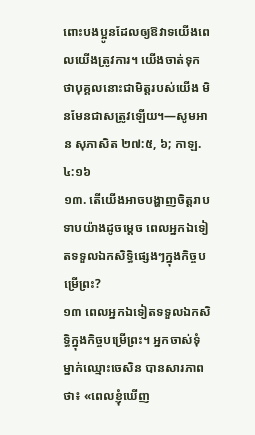ពោះបងប្អូនដែលឲ្យឱវាទយើងពេលយើងត្រូវការ។ យើងចាត់ទុកថាបុគ្គលនោះជាមិត្តរបស់យើង មិនមែនជាសត្រូវឡើយ។—សូមអាន សុភាសិត ២៧:៥, ៦; កាឡ. ៤:១៦
១៣. តើយើងអាចបង្ហាញចិត្តរាបទាបយ៉ាងដូចម្ដេច ពេលអ្នកឯទៀតទទួលឯកសិទ្ធិផ្សេងៗក្នុងកិច្ចបម្រើព្រះ?
១៣ ពេលអ្នកឯទៀតទទួលឯកសិទ្ធិក្នុងកិច្ចបម្រើព្រះ។ អ្នកចាស់ទុំម្នាក់ឈ្មោះចេសិន បានសារភាពថា៖ «ពេលខ្ញុំឃើញ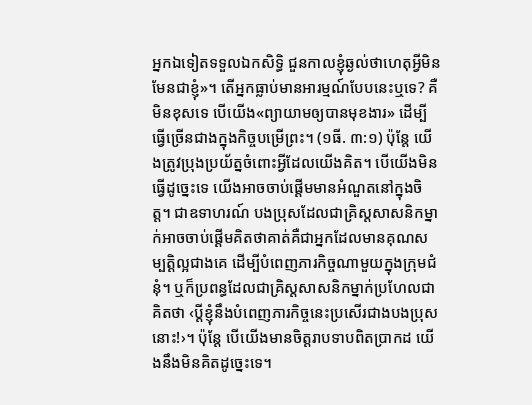អ្នកឯទៀតទទួលឯកសិទ្ធិ ជួនកាលខ្ញុំឆ្ងល់ថាហេតុអ្វីមិនមែនជាខ្ញុំ»។ តើអ្នកធ្លាប់មានអារម្មណ៍បែបនេះឬទេ? គឺមិនខុសទេ បើយើង«ព្យាយាមឲ្យបានមុខងារ» ដើម្បីធ្វើច្រើនជាងក្នុងកិច្ចបម្រើព្រះ។ (១ធី. ៣:១) ប៉ុន្តែ យើងត្រូវប្រុងប្រយ័ត្នចំពោះអ្វីដែលយើងគិត។ បើយើងមិនធ្វើដូច្នេះទេ យើងអាចចាប់ផ្ដើមមានអំណួតនៅក្នុងចិត្ត។ ជាឧទាហរណ៍ បងប្រុសដែលជាគ្រិស្តសាសនិកម្នាក់អាចចាប់ផ្ដើមគិតថាគាត់គឺជាអ្នកដែលមានគុណសម្បត្ដិល្អជាងគេ ដើម្បីបំពេញភារកិច្ចណាមួយក្នុងក្រុមជំនុំ។ ឬក៏ប្រពន្ធដែលជាគ្រិស្តសាសនិកម្នាក់ប្រហែលជាគិតថា ‹ប្ដីខ្ញុំនឹងបំពេញភារកិច្ចនេះប្រសើរជាងបងប្រុសនោះ!›។ ប៉ុន្តែ បើយើងមានចិត្តរាបទាបពិតប្រាកដ យើងនឹងមិនគិតដូច្នេះទេ។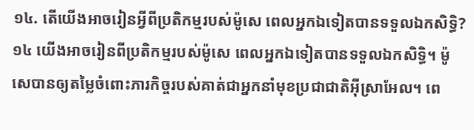១៤. តើយើងអាចរៀនអ្វីពីប្រតិកម្មរបស់ម៉ូសេ ពេលអ្នកឯទៀតបានទទួលឯកសិទ្ធិ?
១៤ យើងអាចរៀនពីប្រតិកម្មរបស់ម៉ូសេ ពេលអ្នកឯទៀតបានទទួលឯកសិទ្ធិ។ ម៉ូសេបានឲ្យតម្លៃចំពោះភារកិច្ចរបស់គាត់ជាអ្នកនាំមុខប្រជាជាតិអ៊ីស្រាអែល។ ពេ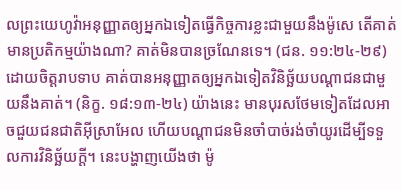លព្រះយេហូវ៉ាអនុញ្ញាតឲ្យអ្នកឯទៀតធ្វើកិច្ចការខ្លះជាមួយនឹងម៉ូសេ តើគាត់មានប្រតិកម្មយ៉ាងណា? គាត់មិនបានច្រណែនទេ។ (ជន. ១១:២៤-២៩) ដោយចិត្តរាបទាប គាត់បានអនុញ្ញាតឲ្យអ្នកឯទៀតវិនិច្ឆ័យបណ្ដាជនជាមួយនឹងគាត់។ (និក្ខ. ១៨:១៣-២៤) យ៉ាងនេះ មានបុរសថែមទៀតដែលអាចជួយជនជាតិអ៊ីស្រាអែល ហើយបណ្ដាជនមិនចាំបាច់រង់ចាំយូរដើម្បីទទួលការវិនិច្ឆ័យក្ដី។ នេះបង្ហាញយើងថា ម៉ូ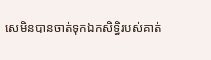សេមិនបានចាត់ទុកឯកសិទ្ធិរបស់គាត់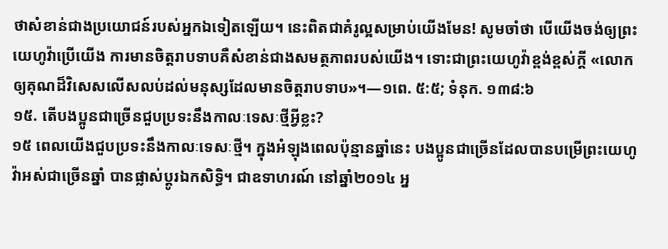ថាសំខាន់ជាងប្រយោជន៍របស់អ្នកឯទៀតឡើយ។ នេះពិតជាគំរូល្អសម្រាប់យើងមែន! សូមចាំថា បើយើងចង់ឲ្យព្រះយេហូវ៉ាប្រើយើង ការមានចិត្តរាបទាបគឺសំខាន់ជាងសមត្ថភាពរបស់យើង។ ទោះជាព្រះយេហូវ៉ាខ្ពង់ខ្ពស់ក្ដី «លោកឲ្យគុណដ៏វិសេសលើសលប់ដល់មនុស្សដែលមានចិត្តរាបទាប»។—១ពេ. ៥:៥; ទំនុក. ១៣៨:៦
១៥. តើបងប្អូនជាច្រើនជួបប្រទះនឹងកាលៈទេសៈថ្មីអ្វីខ្លះ?
១៥ ពេលយើងជួបប្រទះនឹងកាលៈទេសៈថ្មី។ ក្នុងអំឡុងពេលប៉ុន្មានឆ្នាំនេះ បងប្អូនជាច្រើនដែលបានបម្រើព្រះយេហូវ៉ាអស់ជាច្រើនឆ្នាំ បានផ្លាស់ប្ដូរឯកសិទ្ធិ។ ជាឧទាហរណ៍ នៅឆ្នាំ២០១៤ អ្ន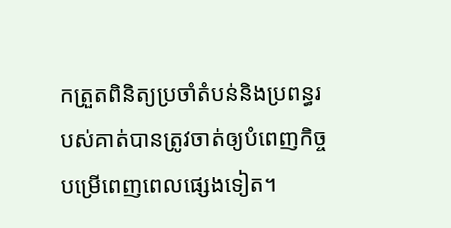កត្រួតពិនិត្យប្រចាំតំបន់និងប្រពន្ធរបស់គាត់បានត្រូវចាត់ឲ្យបំពេញកិច្ចបម្រើពេញពេលផ្សេងទៀត។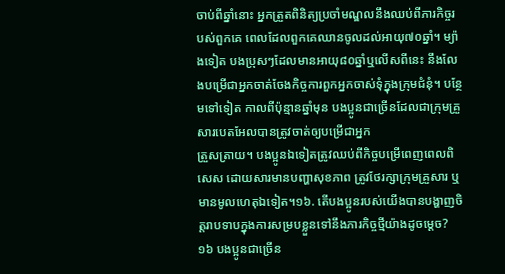ចាប់ពីឆ្នាំនោះ អ្នកត្រួតពិនិត្យប្រចាំមណ្ឌលនឹងឈប់ពីភារកិច្ចរបស់ពួកគេ ពេលដែលពួកគេឈានចូលដល់អាយុ៧០ឆ្នាំ។ ម្យ៉ាងទៀត បងប្រុសៗដែលមានអាយុ៨០ឆ្នាំឬលើសពីនេះ នឹងលែងបម្រើជាអ្នកចាត់ចែងកិច្ចការពួកអ្នកចាស់ទុំក្នុងក្រុមជំនុំ។ បន្ថែមទៅទៀត កាលពីប៉ុន្មានឆ្នាំមុន បងប្អូនជាច្រើនដែលជាក្រុមគ្រួសារបេតអែលបានត្រូវចាត់ឲ្យបម្រើជាអ្នក
ត្រួសត្រាយ។ បងប្អូនឯទៀតត្រូវឈប់ពីកិច្ចបម្រើពេញពេលពិសេស ដោយសារមានបញ្ហាសុខភាព ត្រូវថែរក្សាក្រុមគ្រួសារ ឬមានមូលហេតុឯទៀត។១៦. តើបងប្អូនរបស់យើងបានបង្ហាញចិត្តរាបទាបក្នុងការសម្របខ្លួនទៅនឹងភារកិច្ចថ្មីយ៉ាងដូចម្ដេច?
១៦ បងប្អូនជាច្រើន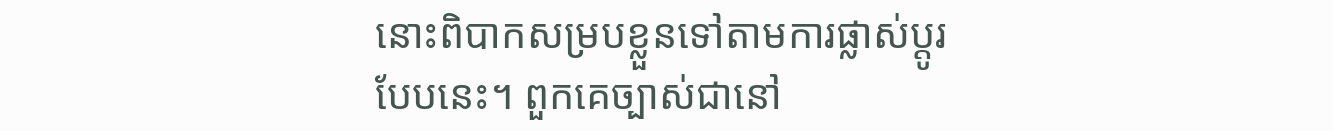នោះពិបាកសម្របខ្លួនទៅតាមការផ្លាស់ប្ដូរបែបនេះ។ ពួកគេច្បាស់ជានៅ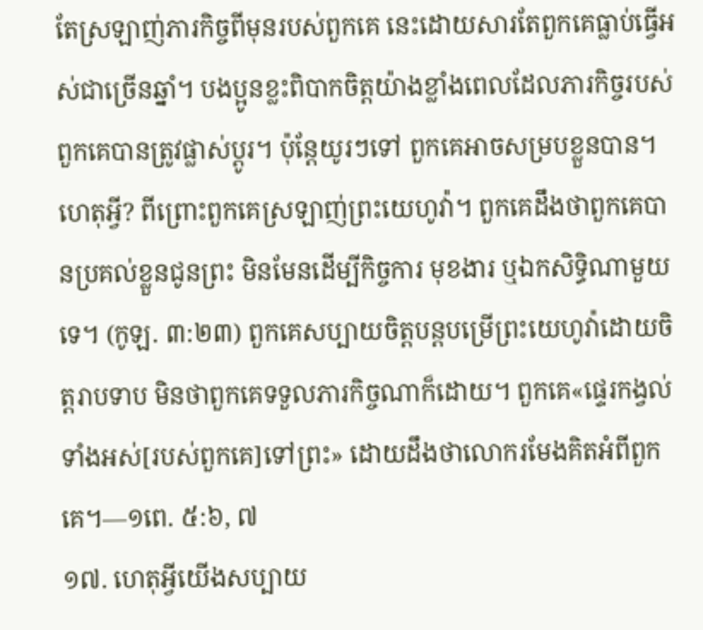តែស្រឡាញ់ភារកិច្ចពីមុនរបស់ពួកគេ នេះដោយសារតែពួកគេធ្លាប់ធ្វើអស់ជាច្រើនឆ្នាំ។ បងប្អូនខ្លះពិបាកចិត្តយ៉ាងខ្លាំងពេលដែលភារកិច្ចរបស់ពួកគេបានត្រូវផ្លាស់ប្ដូរ។ ប៉ុន្តែយូរៗទៅ ពួកគេអាចសម្របខ្លួនបាន។ ហេតុអ្វី? ពីព្រោះពួកគេស្រឡាញ់ព្រះយេហូវ៉ា។ ពួកគេដឹងថាពួកគេបានប្រគល់ខ្លួនជូនព្រះ មិនមែនដើម្បីកិច្ចការ មុខងារ ឬឯកសិទ្ធិណាមួយទេ។ (កូឡ. ៣:២៣) ពួកគេសប្បាយចិត្តបន្តបម្រើព្រះយេហូវ៉ាដោយចិត្តរាបទាប មិនថាពួកគេទទួលភារកិច្ចណាក៏ដោយ។ ពួកគេ«ផ្ទេរកង្វល់ទាំងអស់[របស់ពួកគេ]ទៅព្រះ» ដោយដឹងថាលោករមែងគិតអំពីពួកគេ។—១ពេ. ៥:៦, ៧
១៧. ហេតុអ្វីយើងសប្បាយ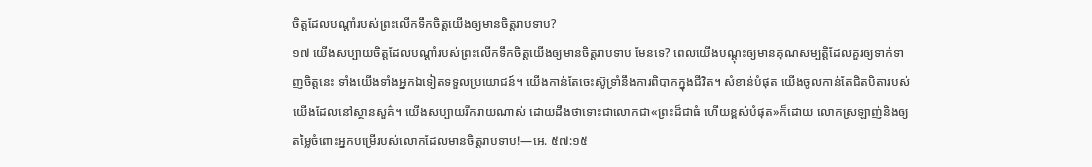ចិត្តដែលបណ្ដាំរបស់ព្រះលើកទឹកចិត្តយើងឲ្យមានចិត្តរាបទាប?
១៧ យើងសប្បាយចិត្តដែលបណ្ដាំរបស់ព្រះលើកទឹកចិត្តយើងឲ្យមានចិត្តរាបទាប មែនទេ? ពេលយើងបណ្ដុះឲ្យមានគុណសម្បត្ដិដែលគួរឲ្យទាក់ទាញចិត្តនេះ ទាំងយើងទាំងអ្នកឯទៀតទទួលប្រយោជន៍។ យើងកាន់តែចេះស៊ូទ្រាំនឹងការពិបាកក្នុងជីវិត។ សំខាន់បំផុត យើងចូលកាន់តែជិតបិតារបស់យើងដែលនៅស្ថានសួគ៌។ យើងសប្បាយរីករាយណាស់ ដោយដឹងថាទោះជាលោកជា«ព្រះដ៏ជាធំ ហើយខ្ពស់បំផុត»ក៏ដោយ លោកស្រឡាញ់និងឲ្យតម្លៃចំពោះអ្នកបម្រើរបស់លោកដែលមានចិត្តរាបទាប!—អេ. ៥៧:១៥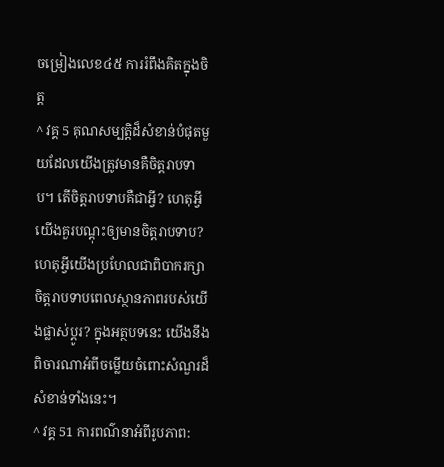ចម្រៀងលេខ៤៥ ការរំពឹងគិតក្នុងចិត្ត
^ វគ្គ 5 គុណសម្បត្ដិដ៏សំខាន់បំផុតមួយដែលយើងត្រូវមានគឺចិត្តរាបទាប។ តើចិត្តរាបទាបគឺជាអ្វី? ហេតុអ្វីយើងគួរបណ្ដុះឲ្យមានចិត្តរាបទាប? ហេតុអ្វីយើងប្រហែលជាពិបាករក្សាចិត្តរាបទាបពេលស្ថានភាពរបស់យើងផ្លាស់ប្ដូរ? ក្នុងអត្ថបទនេះ យើងនឹងពិចារណាអំពីចម្លើយចំពោះសំណួរដ៏សំខាន់ទាំងនេះ។
^ វគ្គ 51 ការពណ៌នាអំពីរូបភាព: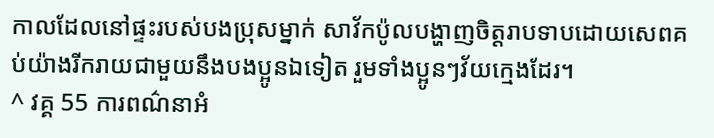កាលដែលនៅផ្ទះរបស់បងប្រុសម្នាក់ សាវ័កប៉ូលបង្ហាញចិត្តរាបទាបដោយសេពគប់យ៉ាងរីករាយជាមួយនឹងបងប្អូនឯទៀត រួមទាំងប្អូនៗវ័យក្មេងដែរ។
^ វគ្គ 55 ការពណ៌នាអំ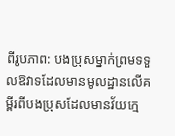ពីរូបភាព: បងប្រុសម្នាក់ព្រមទទួលឱវាទដែលមានមូលដ្ឋានលើគម្ពីរពីបងប្រុសដែលមានវ័យក្មេ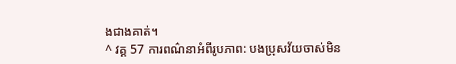ងជាងគាត់។
^ វគ្គ 57 ការពណ៌នាអំពីរូបភាព: បងប្រុសវ័យចាស់មិន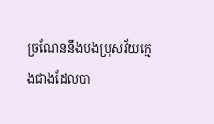ច្រណែននឹងបងប្រុសវ័យក្មេងជាងដែលបា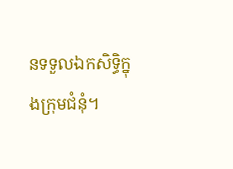នទទួលឯកសិទ្ធិក្នុងក្រុមជំនុំ។